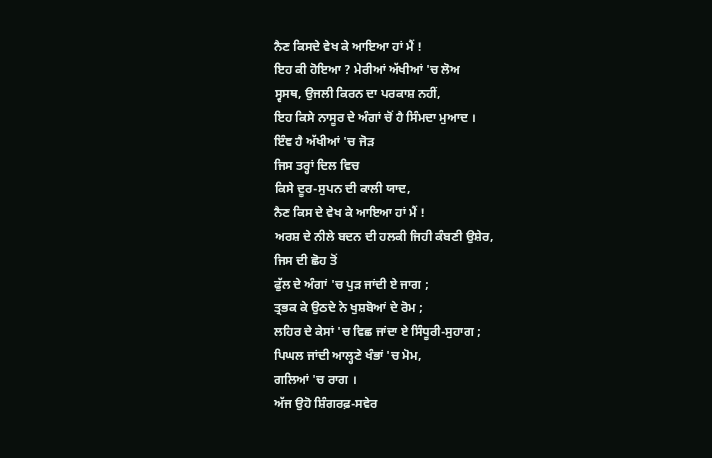ਨੈਣ ਕਿਸਦੇ ਵੇਖ ਕੇ ਆਇਆ ਹਾਂ ਮੈਂ !
ਇਹ ਕੀ ਹੋਇਆ ? ਮੇਰੀਆਂ ਅੱਖੀਆਂ 'ਚ ਲੋਅ
ਸ੍ਵਸਥ, ਉਜਲੀ ਕਿਰਨ ਦਾ ਪਰਕਾਸ਼ ਨਹੀਂ,
ਇਹ ਕਿਸੇ ਨਾਸੂਰ ਦੇ ਅੰਗਾਂ ਚੋਂ ਹੈ ਸਿੰਮਦਾ ਮੁਆਦ ।
ਇੰਞ ਹੈ ਅੱਖੀਆਂ 'ਚ ਜੋੜ
ਜਿਸ ਤਰ੍ਹਾਂ ਦਿਲ ਵਿਚ
ਕਿਸੇ ਦੂਰ-ਸੁਪਨ ਦੀ ਕਾਲੀ ਯਾਦ,
ਨੈਣ ਕਿਸ ਦੇ ਵੇਖ ਕੇ ਆਇਆ ਹਾਂ ਮੈਂ !
ਅਰਸ਼ ਦੇ ਨੀਲੇ ਬਦਨ ਦੀ ਹਲਕੀ ਜਿਹੀ ਕੰਬਣੀ ਉਸ਼ੇਰ,
ਜਿਸ ਦੀ ਛੋਹ ਤੋਂ
ਫੁੱਲ ਦੇ ਅੰਗਾਂ 'ਚ ਪੁੜ ਜਾਂਦੀ ਏ ਜਾਗ ;
ਤ੍ਰਭਕ ਕੇ ਉਠਦੇ ਨੇ ਖੁਸ਼ਬੋਆਂ ਦੇ ਰੋਮ ;
ਲਹਿਰ ਦੇ ਕੇਸਾਂ 'ਚ ਵਿਛ ਜਾਂਦਾ ਏ ਸਿੰਧੂਰੀ-ਸੁਹਾਗ ;
ਪਿਘਲ ਜਾਂਦੀ ਆਲ੍ਹਣੇ ਖੰਭਾਂ 'ਚ ਮੋਮ,
ਗਲਿਆਂ 'ਚ ਰਾਗ ।
ਅੱਜ ਉਹੋ ਸ਼ਿੰਗਰਫ਼-ਸਵੇਰ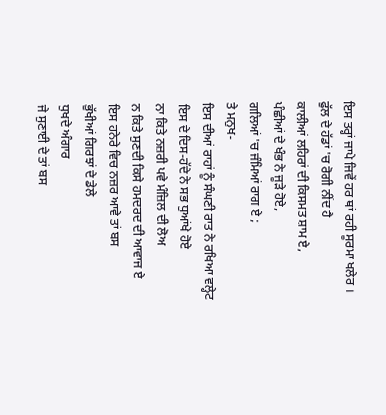ਇਸ ਤਰ੍ਹਾਂ ਜਾਪੇ ਜਿਵੇਂ ਹਰ ਥਾਂ ਰਹੀ ਸੂਰਮਾ ਖਲੇਰ ।
ਫੁੱਲ ਦੇ ਹੱਡਾਂ 'ਚ ਰੋਗੀ ਨੀਂਦ ਹੈ
ਕਾਲੀਆਂ ਲਹਿਰਾਂ ਦੀ ਕਿਸਮਤ ਸ਼ਾਮ ਏ,
ਪੰਛੀਆਂ ਦੇ ਖੰਭ ਨੇ ਜੂੜੇ ਹੋਏ,
ਗਲਿਆਂ 'ਚ ਜੰਮਿਆਂ ਰਾਗ ਏ ;
ਤੇ ਮਨੁਖ-
ਇਸ ਦੀਆਂ ਰਾਹਾਂ ਨੂੰ ਸੰਘਣੀ ਰਾਤ ਨੇ ਰਖਿਆ ਵਲ੍ਹੇਟ
ਇਸ ਦੇ ਦਿਸ-ਹੱਦੇ ਨੇ ਸਭ ਧੁਆਂਖੇ ਹੋਏ
ਨਾ ਕਿਤੇ ਨਜ਼ਰੀ ਪਵੇ ਮੰਜ਼ਿਲ ਦੀ ਲੋਅ
ਨ ਕਿਤੇ ਸੁਣਦੀ ਕਿਸੇ ਹਮਦਰਦ ਦੀ ਆਵਾਜ ਏ
ਇਸ ਹਨੇਰੇ ਵਿਚ ਨਜ਼ਰ ਆਵੇ ਤਾਂ ਬਸ
ਭੁੱਖੀਆਂ ਗਿਰਝਾਂ ਦੇ ਡੇਲੇ
ਧੁਖਦੇ ਅੰਗਾਰ
ਜੇ ਸੁਣਾਈ ਦੇ ਤਾਂ ਬਸ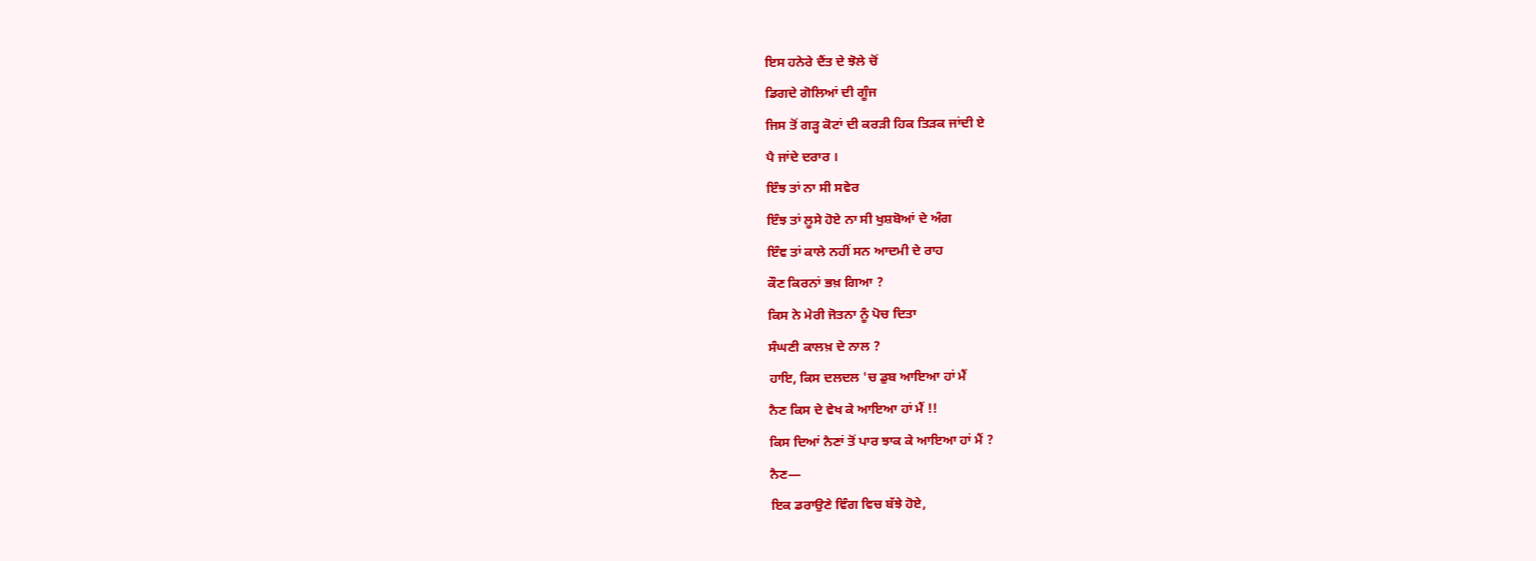ਇਸ ਹਨੇਰੇ ਦੈਂਤ ਦੇ ਝੋਲੇ ਚੋਂ
ਡਿਗਦੇ ਗੋਲਿਆਂ ਦੀ ਗੂੰਜ
ਜਿਸ ਤੋਂ ਗੜ੍ਹ ਕੋਟਾਂ ਦੀ ਕਰੜੀ ਹਿਕ ਤਿੜਕ ਜਾਂਦੀ ਏ
ਪੈ ਜਾਂਦੇ ਦਰਾਰ ।
ਇੰਝ ਤਾਂ ਨਾ ਸੀ ਸਵੇਰ
ਇੰਝ ਤਾਂ ਲੂਸੇ ਹੋਏ ਨਾ ਸੀ ਖੁਸ਼ਬੋਆਂ ਦੇ ਅੰਗ
ਇੰਞ ਤਾਂ ਕਾਲੇ ਨਹੀਂ ਸਨ ਆਦਮੀ ਦੇ ਰਾਹ
ਕੌਣ ਕਿਰਨਾਂ ਭਖ਼ ਗਿਆ ?
ਕਿਸ ਨੇ ਮੇਰੀ ਜੋਤਨਾ ਨੂੰ ਪੋਚ ਦਿਤਾ
ਸੰਘਣੀ ਕਾਲਖ਼ ਦੇ ਨਾਲ ?
ਹਾਇ, ਕਿਸ ਦਲਦਲ 'ਚ ਡੁਬ ਆਇਆ ਹਾਂ ਮੈਂ
ਨੈਣ ਕਿਸ ਦੇ ਵੇਖ ਕੇ ਆਇਆ ਹਾਂ ਮੈਂ !!
ਕਿਸ ਦਿਆਂ ਨੈਣਾਂ ਤੋਂ ਪਾਰ ਝਾਕ ਕੇ ਆਇਆ ਹਾਂ ਮੈਂ ?
ਨੈਣ—
ਇਕ ਡਰਾਉਣੇ ਵਿੰਗ ਵਿਚ ਬੱਝੇ ਹੋਏ,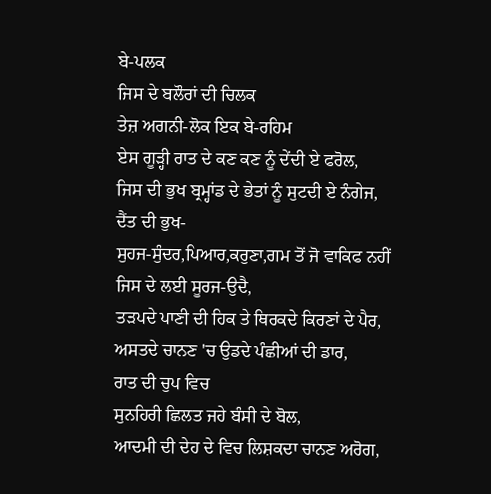ਬੇ-ਪਲਕ
ਜਿਸ ਦੇ ਬਲੌਰਾਂ ਦੀ ਚਿਲਕ
ਤੇਜ਼ ਅਗਨੀ-ਲੋਕ ਇਕ ਬੇ-ਰਹਿਮ
ਏਸ ਗੂੜ੍ਹੀ ਰਾਤ ਦੇ ਕਣ ਕਣ ਨੂੰ ਦੇਂਦੀ ਏ ਫਰੋਲ,
ਜਿਸ ਦੀ ਭੁਖ ਬ੍ਰਮ੍ਹਾਂਡ ਦੇ ਭੇਤਾਂ ਨੂੰ ਸੁਟਦੀ ਏ ਨੰਗੇਜ,
ਦੈਂਤ ਦੀ ਭੁਖ-
ਸੁਹਜ-ਸੁੰਦਰ,ਪਿਆਰ,ਕਰੁਣਾ,ਗਮ ਤੋਂ ਜੋ ਵਾਕਿਫ ਨਹੀਂ
ਜਿਸ ਦੇ ਲਈ ਸੂਰਜ-ਉਦੈ,
ਤੜਪਦੇ ਪਾਣੀ ਦੀ ਹਿਕ ਤੇ ਥਿਰਕਦੇ ਕਿਰਣਾਂ ਦੇ ਪੈਰ,
ਅਸਤਦੇ ਚਾਨਣ 'ਚ ਉਡਦੇ ਪੰਛੀਆਂ ਦੀ ਡਾਰ,
ਰਾਤ ਦੀ ਚੁਪ ਵਿਚ
ਸੁਨਹਿਰੀ ਛਿਲਤ ਜਹੇ ਬੰਸੀ ਦੇ ਬੋਲ,
ਆਦਮੀ ਦੀ ਦੇਹ ਦੇ ਵਿਚ ਲਿਸ਼ਕਦਾ ਚਾਨਣ ਅਰੋਗ,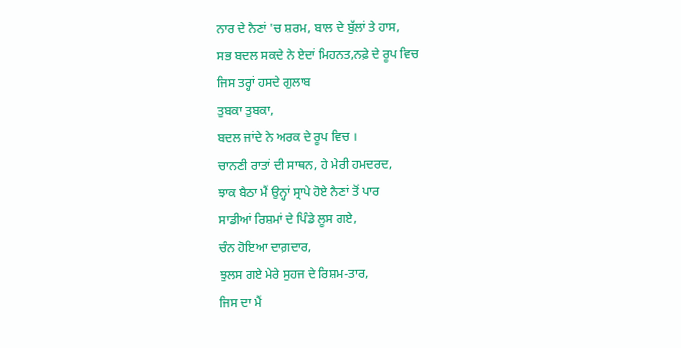ਨਾਰ ਦੇ ਨੈਣਾਂ 'ਚ ਸ਼ਰਮ, ਬਾਲ ਦੇ ਬੁੱਲਾਂ ਤੇ ਹਾਸ,
ਸਭ ਬਦਲ ਸਕਦੇ ਨੇ ਏਦਾਂ ਮਿਹਨਤ,ਨਫ਼ੇ ਦੇ ਰੂਪ ਵਿਚ
ਜਿਸ ਤਰ੍ਹਾਂ ਹਸਦੇ ਗੁਲਾਬ
ਤੁਬਕਾ ਤੁਬਕਾ,
ਬਦਲ ਜਾਂਦੇ ਨੇ ਅਰਕ ਦੇ ਰੂਪ ਵਿਚ ।
ਚਾਨਣੀ ਰਾਤਾਂ ਦੀ ਸਾਥਨ, ਹੇ ਮੇਰੀ ਹਮਦਰਦ,
ਝਾਕ ਬੈਠਾ ਮੈਂ ਉਨ੍ਹਾਂ ਸ੍ਰਾਪੇ ਹੋਏ ਨੈਣਾਂ ਤੋਂ ਪਾਰ
ਸਾਡੀਆਂ ਰਿਸ਼ਮਾਂ ਦੇ ਪਿੰਡੇ ਲੂਸ ਗਏ,
ਚੰਨ ਹੋਇਆ ਦਾਗ਼ਦਾਰ,
ਝੁਲਸ ਗਏ ਮੇਰੇ ਸੁਹਜ ਦੇ ਰਿਸ਼ਮ-ਤਾਰ,
ਜਿਸ ਦਾ ਮੈਂ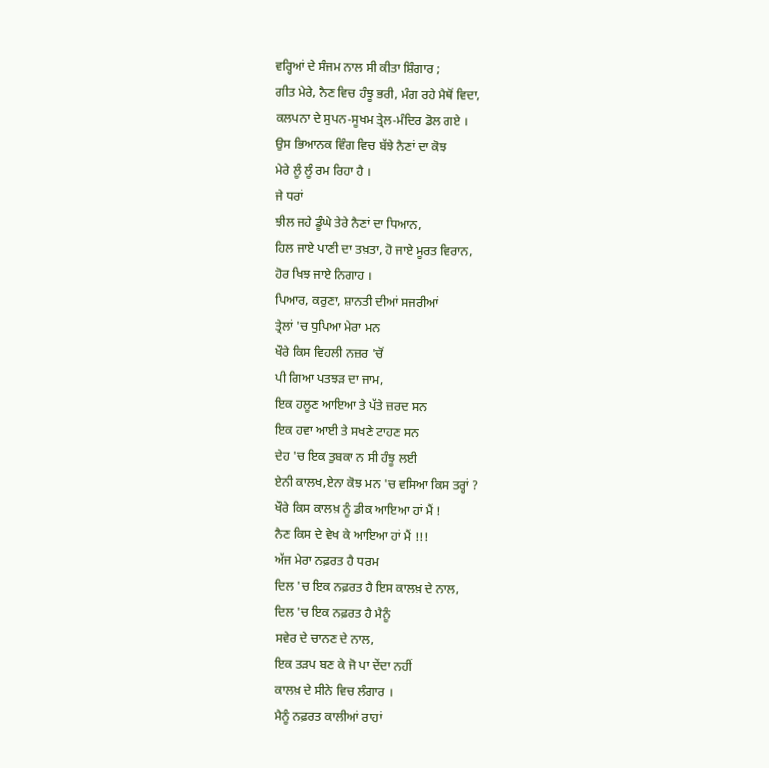ਵਰ੍ਹਿਆਂ ਦੇ ਸੰਜਮ ਨਾਲ ਸੀ ਕੀਤਾ ਸ਼ਿੰਗਾਰ ;
ਗੀਤ ਮੇਰੇ, ਨੈਣ ਵਿਚ ਹੰਝੂ ਭਰੀ, ਮੰਗ ਰਹੇ ਮੈਥੋਂ ਵਿਦਾ,
ਕਲਪਨਾ ਦੇ ਸੁਪਨ-ਸੂਖਮ ਤ੍ਰੇਲ-ਮੰਦਿਰ ਡੋਲ ਗਏ ।
ਉਸ ਭਿਆਨਕ ਵਿੰਗ ਵਿਚ ਬੱਝੇ ਨੈਣਾਂ ਦਾ ਕੋਝ
ਮੇਰੇ ਲੂੰ ਲੂੰ ਰਮ ਰਿਹਾ ਹੈ ।
ਜੇ ਧਰਾਂ
ਝੀਲ ਜਹੇ ਡੂੰਘੇ ਤੇਰੇ ਨੈਣਾਂ ਦਾ ਧਿਆਨ,
ਹਿਲ ਜਾਏ ਪਾਣੀ ਦਾ ਤਖ਼ਤਾ, ਹੋ ਜਾਏ ਮੂਰਤ ਵਿਰਾਨ,
ਹੋਰ ਖਿਝ ਜਾਏ ਨਿਗਾਹ ।
ਪਿਆਰ, ਕਰੁਣਾ, ਸ਼ਾਨਤੀ ਦੀਆਂ ਸਜਰੀਆਂ
ਤ੍ਰੇਲਾਂ 'ਚ ਧੁਪਿਆ ਮੇਰਾ ਮਨ
ਖੌਰੇ ਕਿਸ ਵਿਹਲੀ ਨਜ਼ਰ 'ਚੋਂ
ਪੀ ਗਿਆ ਪਤਝੜ ਦਾ ਜਾਮ,
ਇਕ ਹਲੂਣ ਆਇਆ ਤੇ ਪੱਤੇ ਜ਼ਰਦ ਸਨ
ਇਕ ਹਵਾ ਆਈ ਤੇ ਸਖਣੇ ਟਾਹਣ ਸਨ
ਦੇਹ 'ਚ ਇਕ ਤੁਬਕਾ ਨ ਸੀ ਹੰਝੂ ਲਈ
ਏਨੀ ਕਾਲਖ,ਏਨਾ ਕੋਝ ਮਨ 'ਚ ਵਸਿਆ ਕਿਸ ਤਰ੍ਹਾਂ ?
ਖੌਰੇ ਕਿਸ ਕਾਲਖ਼ ਨੂੰ ਡੀਕ ਆਇਆ ਹਾਂ ਮੈਂ !
ਨੈਣ ਕਿਸ ਦੇ ਵੇਖ ਕੇ ਆਇਆ ਹਾਂ ਮੈਂ !!!
ਅੱਜ ਮੇਰਾ ਨਫ਼ਰਤ ਹੈ ਧਰਮ
ਦਿਲ 'ਚ ਇਕ ਨਫ਼ਰਤ ਹੈ ਇਸ ਕਾਲਖ਼ ਦੇ ਨਾਲ,
ਦਿਲ 'ਚ ਇਕ ਨਫ਼ਰਤ ਹੈ ਮੈਨੂੰ
ਸਵੇਰ ਦੇ ਚਾਨਣ ਦੇ ਨਾਲ,
ਇਕ ਤੜਪ ਬਣ ਕੇ ਜੋ ਪਾ ਦੇਂਦਾ ਨਹੀਂ
ਕਾਲਖ਼ ਦੇ ਸੀਨੇ ਵਿਚ ਲੰਗਾਰ ।
ਮੈਨੂੰ ਨਫ਼ਰਤ ਕਾਲੀਆਂ ਰਾਹਾਂ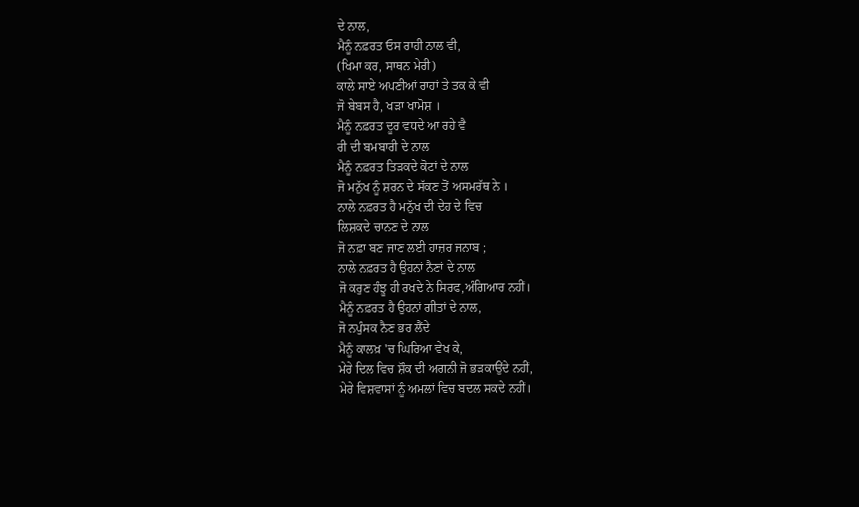ਦੇ ਨਾਲ,
ਮੈਨੂੰ ਨਫ਼ਰਤ ਓਸ ਰਾਹੀ ਨਾਲ ਵੀ,
(ਖਿਮਾ ਕਰ, ਸਾਥਨ ਮੇਰੀ)
ਕਾਲੇ ਸਾਏ ਅਪਣੀਆਂ ਰਾਹਾਂ ਤੇ ਤਕ ਕੇ ਵੀ
ਜੋ ਬੇਬਸ ਹੈ, ਖੜਾ ਖਾਮੋਸ਼ ।
ਮੈਨੂੰ ਨਫ਼ਰਤ ਦੂਰ ਵਧਦੇ ਆ ਰਹੇ ਵੈ
ਰੀ ਦੀ ਬਮਬਾਰੀ ਦੇ ਨਾਲ
ਮੈਨੂੰ ਨਫ਼ਰਤ ਤਿੜਕਦੇ ਕੋਟਾਂ ਦੇ ਨਾਲ
ਜੋ ਮਨੁੱਖ ਨੂੰ ਸ਼ਰਨ ਦੇ ਸੱਕਣ ਤੋਂ ਅਸਮਰੱਥ ਨੇ ।
ਨਾਲੇ ਨਫ਼ਰਤ ਹੈ ਮਨੁੱਖ ਦੀ ਦੇਹ ਦੇ ਵਿਚ
ਲਿਸ਼ਕਦੇ ਚਾਨਣ ਦੇ ਨਾਲ
ਜੋ ਨਫ਼ਾ ਬਣ ਜਾਣ ਲਈ ਹਾਜ਼ਰ ਜਨਾਬ ;
ਨਾਲੇ ਨਫ਼ਰਤ ਹੈ ਉਹਨਾਂ ਨੈਣਾਂ ਦੇ ਨਾਲ
ਜੋ ਕਰੁਣ ਹੰਝੂ ਹੀ ਰਖਦੇ ਨੇ ਸਿਰਫ,ਅੰਗਿਆਰ ਨਹੀਂ।
ਮੈਨੂੰ ਨਫ਼ਰਤ ਹੈ ਉਹਨਾਂ ਗੀਤਾਂ ਦੇ ਨਾਲ,
ਜੋ ਨਪੁੰਸਕ ਨੈਣ ਭਰ ਲੈਂਦੇ
ਮੈਨੂੰ ਕਾਲਖ਼ 'ਚ ਘਿਰਿਆ ਵੇਖ ਕੇ,
ਮੇਰੇ ਦਿਲ ਵਿਚ ਸ਼ੌਕ ਦੀ ਅਗਨੀ ਜੋ ਭੜਕਾਉਂਦੇ ਨਹੀਂ,
ਮੇਰੇ ਵਿਸ਼ਵਾਸਾਂ ਨੂੰ ਅਮਲਾਂ ਵਿਚ ਬਦਲ ਸਕਦੇ ਨਹੀਂ।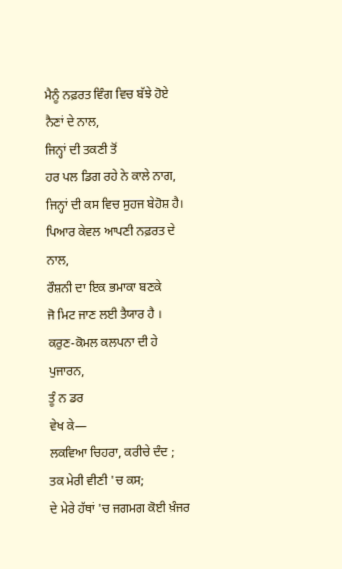ਮੈਨੂੰ ਨਫ਼ਰਤ ਵਿੰਗ ਵਿਚ ਬੱਝੇ ਹੋਏ ਨੈਣਾਂ ਦੇ ਨਾਲ,
ਜਿਨ੍ਹਾਂ ਦੀ ਤਕਣੀ ਤੋਂ
ਹਰ ਪਲ ਡਿਗ ਰਹੇ ਨੇ ਕਾਲੇ ਨਾਗ,
ਜਿਨ੍ਹਾਂ ਦੀ ਕਸ ਵਿਚ ਸੁਹਜ ਬੇਹੋਸ਼ ਹੈ।
ਪਿਆਰ ਕੇਵਲ ਆਪਣੀ ਨਫ਼ਰਤ ਦੇ ਨਾਲ,
ਰੌਸ਼ਨੀ ਦਾ ਇਕ ਭਮਾਕਾ ਬਣਕੇ
ਜੋ ਮਿਟ ਜਾਣ ਲਈ ਤੈਯਾਰ ਹੈ ।
ਕਰੁਣ-ਕੋਮਲ ਕਲਪਨਾ ਦੀ ਹੇ ਪੁਜਾਰਨ,
ਤੂੰ ਨ ਡਰ
ਵੇਖ ਕੇ—
ਲਕਵਿਆ ਚਿਹਰਾ, ਕਰੀਚੇ ਦੰਦ ;
ਤਕ ਮੇਰੀ ਵੀਣੀ 'ਚ ਕਸ;
ਦੇ ਮੇਰੇ ਹੱਥਾਂ 'ਚ ਜਗਮਗ ਕੋਈ ਖ਼ੰਜਰ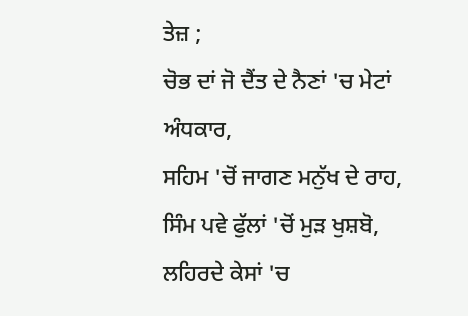ਤੇਜ਼ ;
ਚੋਭ ਦਾਂ ਜੋ ਦੈਂਤ ਦੇ ਨੈਣਾਂ 'ਚ ਮੇਟਾਂ ਅੰਧਕਾਰ,
ਸਹਿਮ 'ਚੋਂ ਜਾਗਣ ਮਨੁੱਖ ਦੇ ਰਾਹ,
ਸਿੰਮ ਪਵੇ ਫੁੱਲਾਂ 'ਚੋਂ ਮੁੜ ਖੁਸ਼ਬੋ,
ਲਹਿਰਦੇ ਕੇਸਾਂ 'ਚ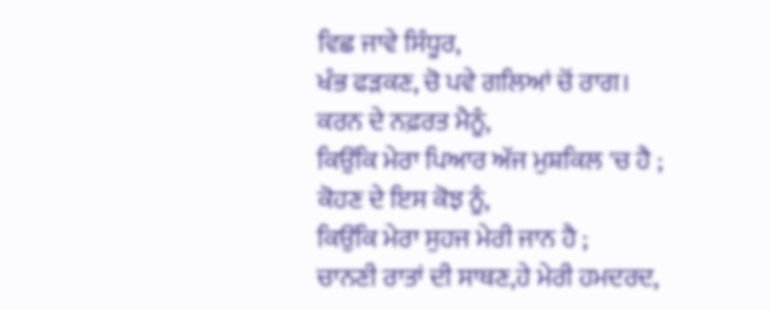ਵਿਛ ਜਾਵੇ ਸਿੰਧੂਰ,
ਖੰਭ ਫੜਕਣ, ਚੋ ਪਵੇ ਗਲਿਆਂ ਚੋਂ ਰਾਗ।
ਕਰਨ ਦੇ ਨਫ਼ਰਤ ਮੈਨੂੰ,
ਕਿਉਂਕਿ ਮੇਰਾ ਪਿਆਰ ਅੱਜ ਮੁਸ਼ਕਿਲ 'ਚ ਹੈ ;
ਕੋਹਣ ਦੇ ਇਸ ਕੋਝ ਨੂੰ,
ਕਿਉਂਕਿ ਮੇਰਾ ਸੁਹਜ ਮੇਰੀ ਜਾਨ ਹੈ ;
ਚਾਨਣੀ ਰਾਤਾਂ ਦੀ ਸਾਥਣ,ਹੇ ਮੇਰੀ ਹਮਦਰਦ,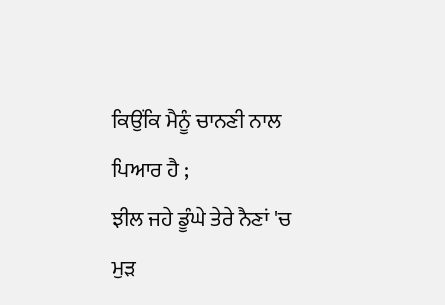ਕਿਉਂਕਿ ਮੈਨੂੰ ਚਾਨਣੀ ਨਾਲ ਪਿਆਰ ਹੈ ;
ਝੀਲ ਜਹੇ ਡੂੰਘੇ ਤੇਰੇ ਨੈਣਾਂ 'ਚ
ਮੁੜ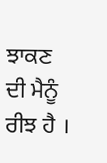ਝਾਕਣ ਦੀ ਮੈਨੂੰ ਰੀਝ ਹੈ ।